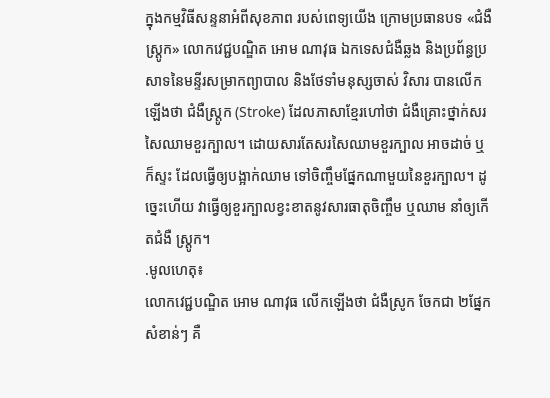ក្នុងកម្មវិធីសន្ទនាអំពីសុខភាព របស់ពេទ្យយើង ក្រោមប្រធានបទ «ជំងឺស្រ្តូក» លោកវេជ្ជបណ្ឌិត អោម ណាវុធ ឯកទេសជំងឺឆ្លង និងប្រព័ន្ធប្រសាទនៃមន្ទីរសម្រាកព្យាបាល និងថែទាំមនុស្សចាស់ វិសារ បានលើកឡើងថា ជំងឺស្ត្រូក (Stroke) ដែលភាសាខ្មែរហៅថា ជំងឺគ្រោះថ្នាក់សរសៃឈាមខួរក្បាល។ ដោយសារតែសរសៃឈាមខួរក្បាល អាចដាច់ ឬក៏ស្ទះ ដែលធ្វើឲ្យបង្អាក់ឈាម ទៅចិញ្ចឹមផ្នែកណាមួយនៃខួរក្បាល។ ដូច្នេះហើយ វាធ្វើឲ្យខួរក្បាលខ្វះខាតនូវសារធាតុចិញ្ចឹម ឬឈាម នាំឲ្យកើតជំងឺ ស្ត្រូក។
.មូលហេតុ៖
លោកវេជ្ជបណ្ឌិត អោម ណាវុធ លើកឡើងថា ជំងឺស្រូក ចែកជា ២ផ្នែកសំខាន់ៗ គឺ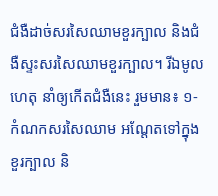ជំងឺដាច់សរសៃឈាមខួរក្បាល និងជំងឺស្ទះសរសៃឈាមខួរក្បាល។ រីឯមូលហេតុ នាំឲ្យកើតជំងឺនេះ រួមមាន៖ ១-កំណកសរសៃឈាម អណ្តែតទៅក្នុងខួរក្បាល និ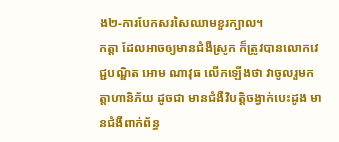ង២-ការបែកសរសៃឈាមខួរក្បាល។
កត្តា ដែលអាចឲ្យមានជំងឺស្រូក ក៏ត្រូវបានលោកវេជ្ជបណ្ឌិត អោម ណាវុធ លើកឡើងថា វាចូលរួមកត្តាហានិភ័យ ដូចជា មានជំងឺវិបត្តិចង្វាក់បេះដូង មានជំងឺពាក់ព័ន្ធ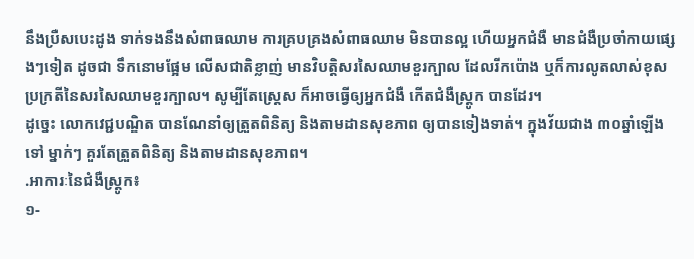នឹងប្រឺសបេះដូង ទាក់ទងនឹងសំពាធឈាម ការគ្របគ្រងសំពាធឈាម មិនបានល្អ ហើយអ្នកជំងឺ មានជំងឺប្រចាំកាយផ្សេងៗទៀត ដូចជា ទឹកនោមផ្អែម លើសជាតិខ្លាញ់ មានវិបត្តិសរសៃឈាមខួរក្បាល ដែលរីកប៉ោង ឬក៏ការលូតលាស់ខុសប្រក្រតីនៃសរសៃឈាមខួរក្បាល។ សូម្បីតែស្ត្រេស ក៏អាចធ្វើឲ្យអ្នកជំងឺ កើតជំងឺស្ត្រូក បានដែរ។
ដូច្នេះ លោកវេជ្ជបណ្ឌិត បានណែនាំឲ្យត្រួតពិនិត្យ និងតាមដានសុខភាព ឲ្យបានទៀងទាត់។ ក្នុងវ័យជាង ៣០ឆ្នាំឡើងទៅ ម្នាក់ៗ គួរតែត្រួតពិនិត្យ និងតាមដានសុខភាព។
.អាការៈនៃជំងឺស្ត្រូក៖
១-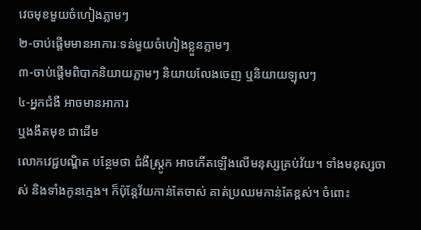វេចមុខមួយចំហៀងភ្លាមៗ
២-ចាប់ផ្តើមមានអាការៈទន់មួយចំហៀងខ្លួនភ្លាមៗ
៣-ចាប់ផ្តើមពិបាកនិយាយភ្លាមៗ និយាយលែងចេញ ឬនិយាយឡុលៗ
៤-អ្នកជំងឺ អាចមានអាការ
ឬងងឹតមុខ ជាដើម
លោកវេជ្ជបណ្ឌិត បន្ថែមថា ជំងឺស្ត្រូក អាចកើតឡើងលើមនុស្សគ្រប់វ័យ។ ទាំងមនុស្សចាស់ និងទាំងកូនក្មេង។ ក៏ប៉ុន្តែវ័យកាន់តែចាស់ គាត់ប្រឈមកាន់តែខ្ពស់។ ចំពោះ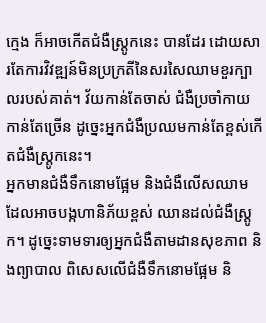ក្មេង ក៏អាចកើតជំងឺស្ត្រូកនេះ បានដែរ ដោយសារតែការវិវឌ្ឍន៍មិនប្រក្រតីនៃសរសៃឈាមខួរក្បាលរបស់គាត់។ វ័យកាន់តែចាស់ ជំងឺប្រចាំកាយកាន់តែច្រើន ដូច្នេះអ្នកជំងឺប្រឈមកាន់តែខ្ពស់កើតជំងឺស្ត្រូកនេះ។
អ្នកមានជំងឺទឹកនោមផ្អែម និងជំងឺលើសឈាម ដែលអាចបង្កហានិភ័យខ្ពស់ ឈានដល់ជំងឺស្ត្រូក។ ដូច្នេះទាមទារឲ្យអ្នកជំងឺតាមដានសុខភាព និងព្យាបាល ពិសេសលើជំងឺទឹកនោមផ្អែម និ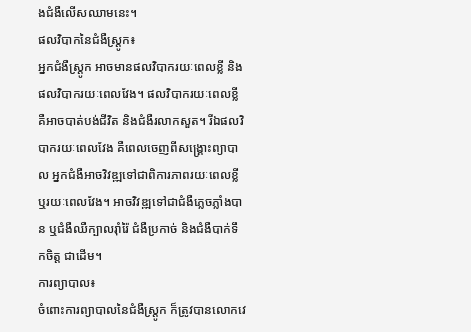ងជំងឺលើសឈាមនេះ។
ផលវិបាកនៃជំងឺស្ត្រូក៖
អ្នកជំងឺស្ត្រូក អាចមានផលវិបាករយៈពេលខ្លី និងផលវិបាករយៈពេលវែង។ ផលវិបាករយៈពេលខ្លី គឺអាចបាត់បង់ជីវិត និងជំងឺរលាកសួត។ រីឯផលវិបាករយៈពេលវែង គឺពេលចេញពីសង្គ្រោះព្យាបាល អ្នកជំងឺអាចវិវឌ្ឍទៅជាពិការភាពរយៈពេលខ្លី ឬរយៈពេលវែង។ អាចវិវឌ្ឍទៅជាជំងឺភ្លេចភ្លាំងបាន ឬជំងឺឈឺក្បាលរ៉ាំរ៉ៃ ជំងឺប្រកាច់ និងជំងឺបាក់ទឹកចិត្ត ជាដើម។
ការព្យាបាល៖
ចំពោះការព្យាបាលនៃជំងឺស្ត្រូក ក៏ត្រូវបានលោកវេ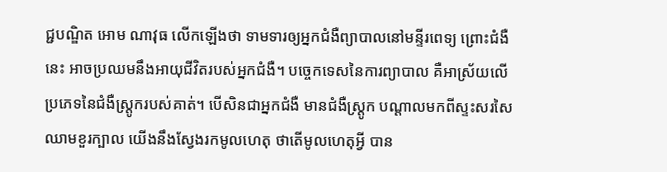ជ្ជបណ្ឌិត អោម ណាវុធ លើកឡើងថា ទាមទារឲ្យអ្នកជំងឺព្យាបាលនៅមន្ទីរពេទ្យ ព្រោះជំងឺនេះ អាចប្រឈមនឹងអាយុជីវិតរបស់អ្នកជំងឺ។ បច្ចេកទេសនៃការព្យាបាល គឺអាស្រ័យលើប្រភេទនៃជំងឺស្ត្រូករបស់គាត់។ បើសិនជាអ្នកជំងឺ មានជំងឺស្ត្រូក បណ្តាលមកពីស្ទះសរសៃឈាមខួរក្បាល យើងនឹងស្វែងរកមូលហេតុ ថាតើមូលហេតុអ្វី បាន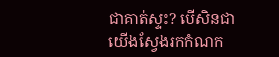ជាគាត់ស្ទះ? បើសិនជាយើងស្វែងរកកំណក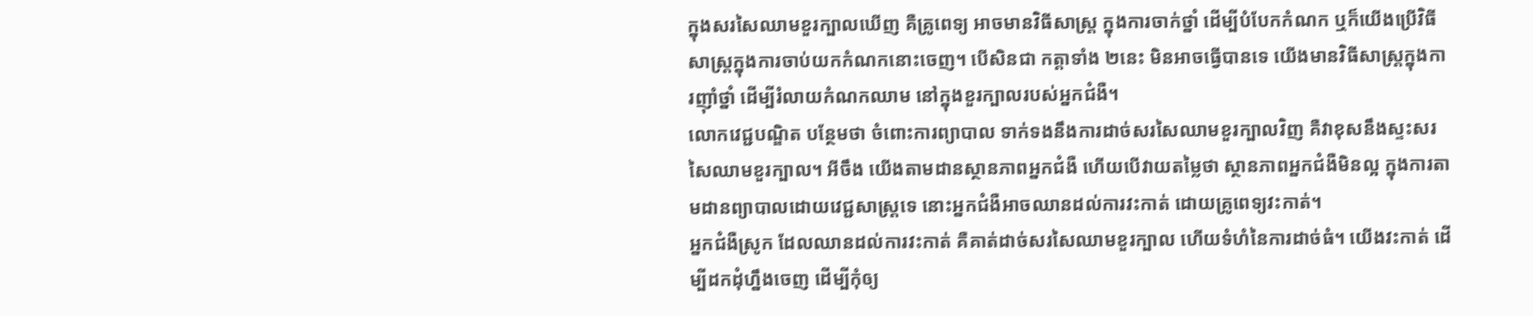ក្នុងសរសៃឈាមខួរក្បាលឃើញ គឺគ្រូពេទ្យ អាចមានវិធីសាស្ត្រ ក្នុងការចាក់ថ្នាំ ដើម្បីបំបែកកំណក ឬក៏យើងប្រើវិធីសាស្ត្រក្នុងការចាប់យកកំណកនោះចេញ។ បើសិនជា កត្តាទាំង ២នេះ មិនអាចធ្វើបានទេ យើងមានវិធីសាស្ត្រក្នុងការញ៉ាំថ្នាំ ដើម្បីរំលាយកំណកឈាម នៅក្នុងខួរក្បាលរបស់អ្នកជំងឺ។
លោកវេជ្ជបណ្ឌិត បន្ថែមថា ចំពោះការព្យាបាល ទាក់ទងនឹងការដាច់សរសៃឈាមខួរក្បាលវិញ គឺវាខុសនឹងស្ទះសរសៃឈាមខួរក្បាល។ អីចឹង យើងតាមដានស្ថានភាពអ្នកជំងឺ ហើយបើវាយតម្លៃថា ស្ថានភាពអ្នកជំងឺមិនល្អ ក្នុងការតាមដានព្យាបាលដោយវេជ្ជសាស្ត្រទេ នោះអ្នកជំងឺអាចឈានដល់ការវះកាត់ ដោយគ្រូពេទ្យវះកាត់។
អ្នកជំងឺស្រូក ដែលឈានដល់ការវះកាត់ គឺគាត់ដាច់សរសៃឈាមខួរក្បាល ហើយទំហំនៃការដាច់ធំ។ យើងវះកាត់ ដើម្បីដកដុំហ្នឹងចេញ ដើម្បីកុំឲ្យ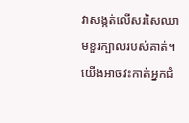វាសង្កត់លើសរសៃឈាមខួរក្បាលរបស់គាត់។
យើងអាចវះកាត់អ្នកជំ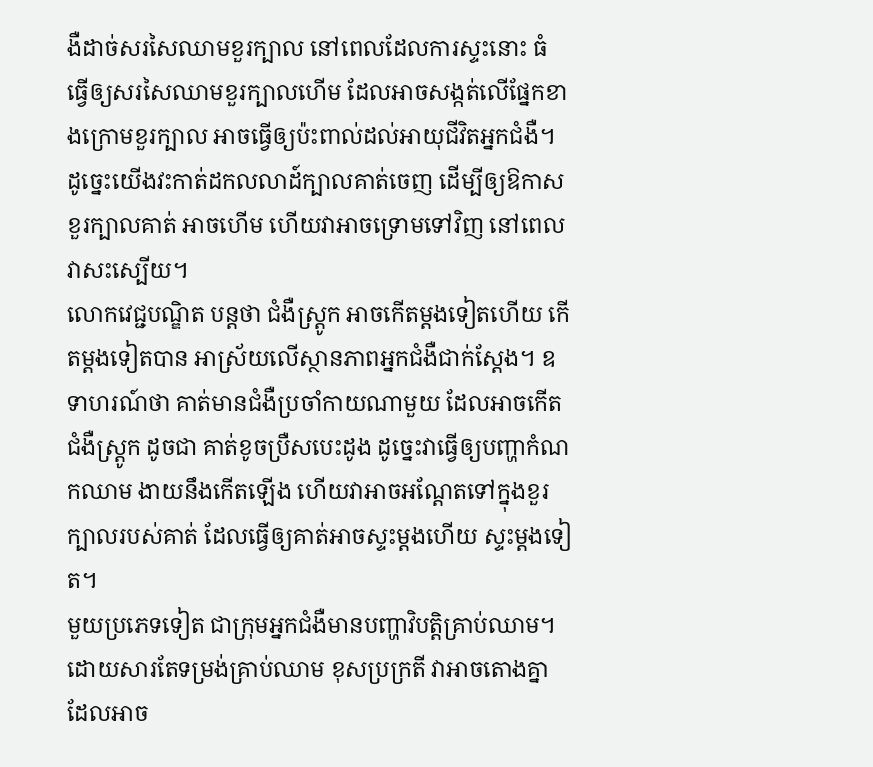ងឺដាច់សរសៃឈាមខួរក្បាល នៅពេលដែលការស្ទះនោះ ធំ ធ្វើឲ្យសរសៃឈាមខួរក្បាលហើម ដែលអាចសង្កត់លើផ្នែកខាងក្រោមខួរក្បាល អាចធ្វើឲ្យប៉ះពាល់ដល់អាយុជីវិតអ្នកជំងឺ។ ដូច្នេះយើងវះកាត់ដកលលាដ៍ក្បាលគាត់ចេញ ដើម្បីឲ្យឱកាសខួរក្បាលគាត់ អាចហើម ហើយវាអាចទ្រោមទៅវិញ នៅពេលវាសះស្បើយ។
លោកវេជ្ជបណ្ឌិត បន្តថា ជំងឺស្ត្រូក អាចកើតម្តងទៀតហើយ កើតម្តងទៀតបាន អាស្រ័យលើស្ថានភាពអ្នកជំងឺជាក់ស្តែង។ ឧទាហរណ៍ថា គាត់មានជំងឺប្រចាំកាយណាមួយ ដែលអាចកើតជំងឺស្ត្រូក ដូចជា គាត់ខូចប្រឺសបេះដូង ដូច្នេះវាធ្វើឲ្យបញ្ហាកំណកឈាម ងាយនឹងកើតឡើង ហើយវាអាចអណ្តែតទៅក្នុងខួរក្បាលរបស់គាត់ ដែលធ្វើឲ្យគាត់អាចស្ទះម្តងហើយ ស្ទះម្តងទៀត។
មួយប្រភេទទៀត ជាក្រុមអ្នកជំងឺមានបញ្ហាវិបត្តិគ្រាប់ឈាម។ ដោយសារតែទម្រង់គ្រាប់ឈាម ខុសប្រក្រតី វាអាចតោងគ្នា ដែលអាច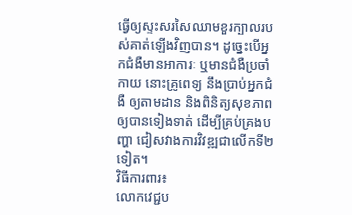ធ្វើឲ្យស្ទះសរសៃឈាមខួរក្បាលរបស់គាត់ឡើងវិញបាន។ ដូច្នេះបើអ្នកជំងឺមានអាការៈ ឬមានជំងឺប្រចាំកាយ នោះគ្រូពេទ្យ នឹងប្រាប់អ្នកជំងឺ ឲ្យតាមដាន និងពិនិត្យសុខភាព ឲ្យបានទៀងទាត់ ដើម្បីគ្រប់គ្រងបញ្ហា ជៀសវាងការវិវឌ្ឍជាលើកទី២ទៀត។
វិធីការពារ៖
លោកវេជ្ជប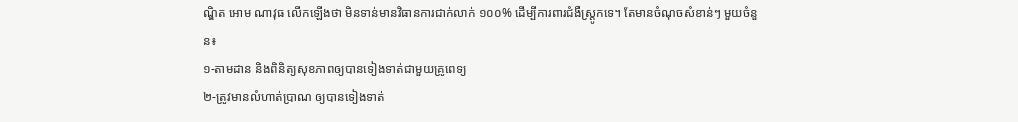ណ្ឌិត អោម ណាវុធ លើកឡើងថា មិនទាន់មានវិធានការជាក់លាក់ ១០០% ដើម្បីការពារជំងឺស្ត្រូកទេ។ តែមានចំណុចសំខាន់ៗ មួយចំនួន៖
១-តាមដាន និងពិនិត្យសុខភាពឲ្យបានទៀងទាត់ជាមួយគ្រូពេទ្យ
២-ត្រូវមានលំហាត់ប្រាណ ឲ្យបានទៀងទាត់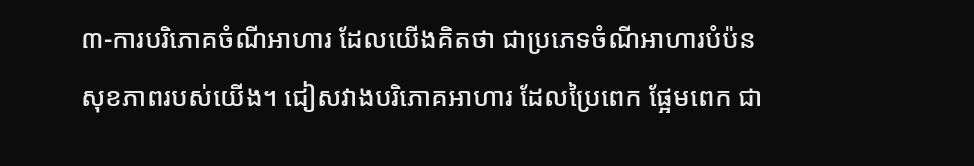៣-ការបរិភោគចំណីអាហារ ដែលយើងគិតថា ជាប្រភេទចំណីអាហារបំប៉នសុខភាពរបស់យើង។ ជៀសវាងបរិភោគអាហារ ដែលប្រៃពេក ផ្អែមពេក ជា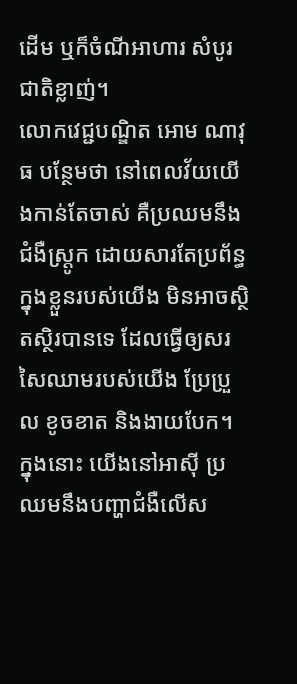ដើម ឬក៏ចំណីអាហារ សំបូរជាតិខ្លាញ់។
លោកវេជ្ជបណ្ឌិត អោម ណាវុធ បន្ថែមថា នៅពេលវ័យយើងកាន់តែចាស់ គឺប្រឈមនឹងជំងឺស្ត្រូក ដោយសារតែប្រព័ន្ធក្នុងខ្លួនរបស់យើង មិនអាចស្ថិតស្ថិរបានទេ ដែលធ្វើឲ្យសរសៃឈាមរបស់យើង ប្រែប្រួល ខូចខាត និងងាយបែក។ ក្នុងនោះ យើងនៅអាស៊ី ប្រឈមនឹងបញ្ហាជំងឺលើស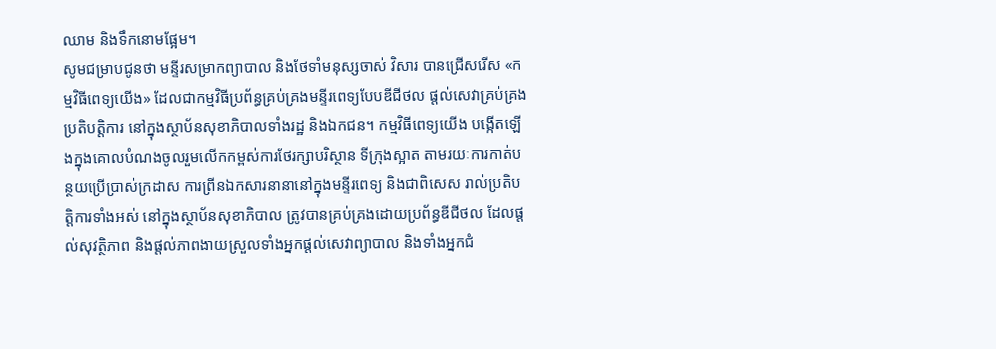ឈាម និងទឹកនោមផ្អែម។
សូមជម្រាបជូនថា មន្ទីរសម្រាកព្យាបាល និងថែទាំមនុស្សចាស់ វិសារ បានជ្រើសរើស «កម្មវិធីពេទ្យយើង» ដែលជាកម្មវិធីប្រព័ន្ធគ្រប់គ្រងមន្ទីរពេទ្យបែបឌីជីថល ផ្តល់សេវាគ្រប់គ្រងប្រតិបត្តិការ នៅក្នុងស្ថាប័នសុខាភិបាលទាំងរដ្ឋ និងឯកជន។ កម្មវិធីពេទ្យយើង បង្កើតឡើងក្នុងគោលបំណងចូលរួមលើកកម្ពស់ការថែរក្សាបរិស្ថាន ទីក្រុងស្អាត តាមរយៈការកាត់បន្ថយប្រើប្រាស់ក្រដាស ការព្រីនឯកសារនានានៅក្នុងមន្ទីរពេទ្យ និងជាពិសេស រាល់ប្រតិបត្តិការទាំងអស់ នៅក្នុងស្ថាប័នសុខាភិបាល ត្រូវបានគ្រប់គ្រងដោយប្រព័ន្ធឌីជីថល ដែលផ្តល់សុវត្ថិភាព និងផ្តល់ភាពងាយស្រួលទាំងអ្នកផ្តល់សេវាព្យាបាល និងទាំងអ្នកជំ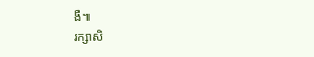ងឺ៕
រក្សាសិ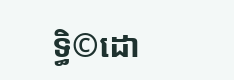ទ្ធិ©ដោ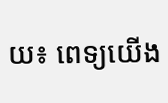យ៖ ពេទ្យយើង